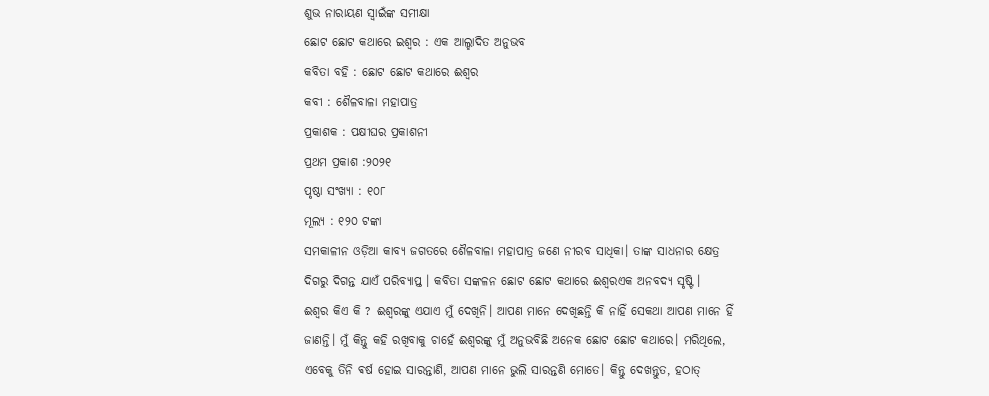ଶୁଭ ନାରାୟଣ ସ୍ୱାଇଁଙ୍କ ସମୀକ୍ଷା
ଛୋଟ ଛୋଟ କଥାରେ ଇଶ୍ବର : ଏକ ଆଲ୍ହାଦିତ ଅନୁଭବ
କବିତା ବହି : ଛୋଟ ଛୋଟ କଥାରେ ଈଶ୍ୱର
କବୀ : ଶୈଳବାଳା ମହାପାତ୍ର
ପ୍ରକାଶକ : ପକ୍ଷୀଘର ପ୍ରକାଶନୀ
ପ୍ରଥମ ପ୍ରକାଶ :୨୦୨୧
ପୃଷ୍ଠା ସଂଖ୍ୟା : ୧୦୮
ମୂଲ୍ୟ : ୧୨୦ ଟଙ୍କା
ସମକାଳୀନ ଓଡ଼ିଆ କାବ୍ୟ ଜଗତରେ ଶୈଳବାଳା ମହାପାତ୍ର ଜଣେ ନୀରବ ସାଧିକା। ତାଙ୍କ ସାଧନାର କ୍ଷେତ୍ର ଦିଗରୁ ଦିଗନ୍ତ ଯାଏଁ ପରିବ୍ୟାପ୍ତ । କବିତା ସଙ୍କଳନ ଛୋଟ ଛୋଟ କଥାରେ ଈଶ୍ୱରଏକ ଅନବଦ୍ୟ ସୃଷ୍ଟି ।
ଈଶ୍ୱର କିଏ କି ? ଈଶ୍ୱରଙ୍କୁ ଏଯାଏ ମୁଁ ଦେଖିନି। ଆପଣ ମାନେ ଦେଖିଛନ୍ତି କି ନାହିଁ ସେକଥା ଆପଣ ମାନେ ହିଁ ଜାଣନ୍ତି। ମୁଁ କିନ୍ତୁ କହି ରଖିବାକୁ ଚାହେଁ ଈଶ୍ୱରଙ୍କୁ ମୁଁ ଅନୁଭବିଛି ଅନେକ ଛୋଟ ଛୋଟ କଥାରେ। ମରିଥିଲେ, ଏବେକୁ ତିନି ଵର୍ଷ ହୋଇ ସାରନ୍ତାଣି, ଆପଣ ମାନେ ଭୁଲି ସାରନ୍ତଣି ମୋତେ। କିନ୍ତୁ ଦେଖନ୍ତୁତ, ହଠାତ୍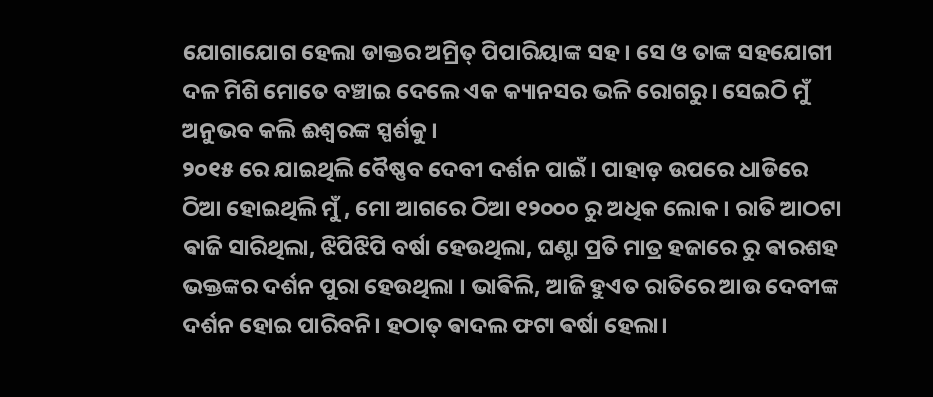ଯୋଗାଯୋଗ ହେଲା ଡାକ୍ତର ଅମ୍ରିତ୍ ପିପାରିୟାଙ୍କ ସହ। ସେ ଓ ତାଙ୍କ ସହଯୋଗୀ ଦଳ ମିଶି ମୋତେ ବଞ୍ଚାଇ ଦେଲେ ଏକ କ୍ୟାନସର ଭଳି ରୋଗରୁ। ସେଇଠି ମୁଁ ଅନୁଭବ କଲି ଈଶ୍ୱରଙ୍କ ସ୍ପର୍ଶକୁ।
୨୦୧୫ ରେ ଯାଇଥିଲି ବୈଷ୍ଣବ ଦେବୀ ଦର୍ଶନ ପାଇଁ। ପାହାଡ଼ ଉପରେ ଧାଡିରେ ଠିଆ ହୋଇଥିଲି ମୁଁ , ମୋ ଆଗରେ ଠିଆ ୧୨୦୦୦ ରୁ ଅଧିକ ଲୋକ। ରାତି ଆଠଟା ଵାଜି ସାରିଥିଲା, ଝିପିଝିପି ବର୍ଷା ହେଉଥିଲା, ଘଣ୍ଟା ପ୍ରତି ମାତ୍ର ହଜାରେ ରୁ ଵାରଶହ ଭକ୍ତଙ୍କର ଦର୍ଶନ ପୁରା ହେଉଥିଲା । ଭାଵିଲି, ଆଜି ହୁଏତ ରାତିରେ ଆଉ ଦେବୀଙ୍କ ଦର୍ଶନ ହୋଇ ପାରିବନି। ହଠାତ୍ ଵାଦଲ ଫଟା ଵର୍ଷା ହେଲା।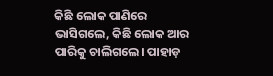କିଛି ଲୋକ ପାଣିରେ ଭାସିଗଲେ, କିଛି ଲୋକ ଆର ପାରିକୁ ଚାଲିଗଲେ। ପାହାଡ଼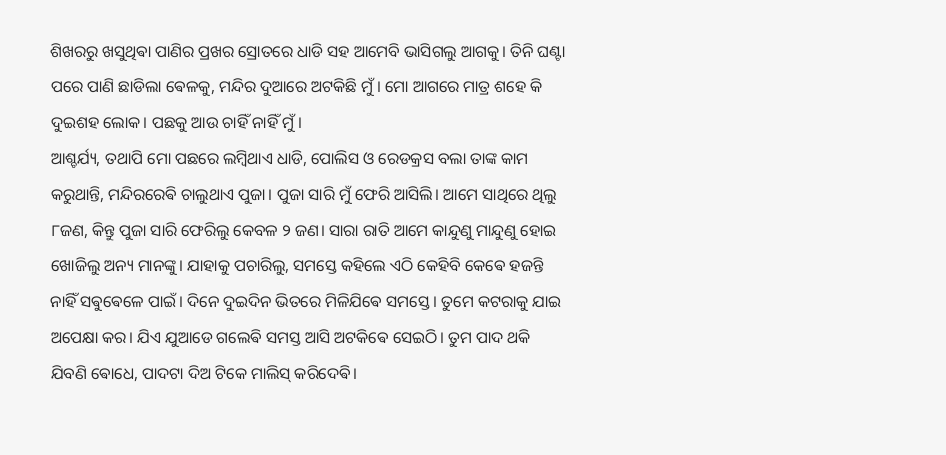ଶିଖରରୁ ଖସୁଥିଵା ପାଣିର ପ୍ରଖର ସ୍ରୋତରେ ଧାଡି ସହ ଆମେବି ଭାସିଗଲୁ ଆଗକୁ। ତିନି ଘଣ୍ଟା ପରେ ପାଣି ଛାଡିଲା ଵେଳକୁ, ମନ୍ଦିର ଦୁଆରେ ଅଟକିଛି ମୁଁ। ମୋ ଆଗରେ ମାତ୍ର ଶହେ କି ଦୁଇଶହ ଲୋକ। ପଛକୁ ଆଉ ଚାହିଁ ନାହିଁ ମୁଁ।
ଆଶ୍ଚର୍ଯ୍ୟ, ତଥାପି ମୋ ପଛରେ ଲମ୍ଵିଥାଏ ଧାଡି, ପୋଲିସ ଓ ରେଡକ୍ରସ ବଲା ତାଙ୍କ କାମ କରୁଥାନ୍ତି, ମନ୍ଦିରରେଵି ଚାଲୁଥାଏ ପୁଜା। ପୁଜା ସାରି ମୁଁ ଫେରି ଆସିଲି। ଆମେ ସାଥିରେ ଥିଲୁ ୮ଜଣ, କିନ୍ତୁ ପୁଜା ସାରି ଫେରିଲୁ କେବଳ ୨ ଜଣ। ସାରା ରାତି ଆମେ କାନ୍ଦୁଣୁ ମାନ୍ଦୁଣୁ ହୋଇ ଖୋଜିଲୁ ଅନ୍ୟ ମାନଙ୍କୁ। ଯାହାକୁ ପଚାରିଲୁ, ସମସ୍ତେ କହିଲେ ଏଠି କେହିବି କେଵେ ହଜନ୍ତି ନାହିଁ ସଵୁଵେଳେ ପାଇଁ। ଦିନେ ଦୁଇଦିନ ଭିତରେ ମିଳିଯିଵେ ସମସ୍ତେ। ତୁମେ କଟରାକୁ ଯାଇ ଅପେକ୍ଷା କର। ଯିଏ ଯୁଆଡେ ଗଲେଵି ସମସ୍ତ ଆସି ଅଟକିଵେ ସେଇଠି। ତୁମ ପାଦ ଥକି ଯିବଣି ଵୋଧେ, ପାଦଟା ଦିଅ ଟିକେ ମାଲିସ୍ କରିଦେଵି।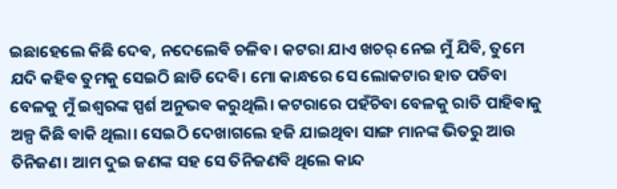ଇଛାହେଲେ କିଛି ଦେଵ, ନଦେଲେଵି ଚଳିବ। କଟରା ଯାଏ ଖଚର୍ ନେଇ ମୁଁ ଯିଵି, ତୁମେ ଯଦି କହିଵ ତୁମକୁ ସେଇଠି ଛାଡି ଦେଵି। ମୋ କାନ୍ଧରେ ସେ ଲୋକଟାର ହାତ ପଡିବା ବେଳକୁ ମୁଁ ଇଶ୍ବରଙ୍କ ସ୍ପର୍ଶ ଅନୁଭଵ କରୁଥିଲି। କଟରାରେ ପହଁଚିବା ବେଳକୁ ରାତି ପାହିଵାକୁ ଅଳ୍ପ କିଛି ଵାକି ଥିଲା। ସେଇଠି ଦେଖାଗଲେ ହଜି ଯାଇଥିବା ସାଙ୍ଗ ମାନଙ୍କ ଭିତରୁ ଆଉ ତିନିଜଣ। ଆମ ଦୁଇ ଜଣଙ୍କ ସହ ସେ ତିନିଜଣଵି ଥିଲେ କାନ୍ଦ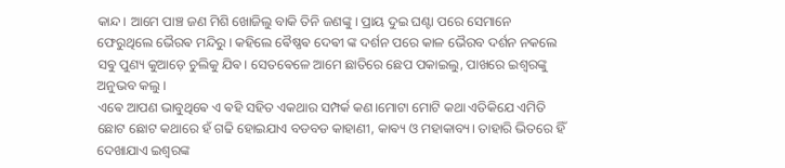କାନ୍ଦ। ଆମେ ପାଞ୍ଚ ଜଣ ମିଶି ଖୋଜିଲୁ ବାକି ତିନି ଜଣଙ୍କୁ। ପ୍ରାୟ ଦୁଇ ଘଣ୍ଟା ପରେ ସେମାନେ ଫେରୁଥିଲେ ଭୈରଵ ମନ୍ଦିରୁ। କହିଲେ ଵୈଷ୍ଣଵ ଦେଵୀ ଙ୍କ ଦର୍ଶନ ପରେ କାଳ ଭୈରବ ଦର୍ଶନ ନକଲେ ସଵୁ ପୁଣ୍ୟ କୁଆଡ଼େ ଚୁଲିକୁ ଯିଵ। ସେତଵେଳେ ଆମେ ଛାତିରେ ଛେପ ପକାଇଲୁ, ପାଖରେ ଇଶ୍ଵରଙ୍କୁ ଅନୁଭବ କଲୁ।
ଏଵେ ଆପଣ ଭାବୁଥିଵେ ଏ ଵହି ସହିତ ଏକଥାର ସମ୍ପର୍କ କଣ।ମୋଟା ମୋଟି କଥା ଏତିକିଯେ ଏମିତି ଛୋଟ ଛୋଟ କଥାରେ ହଁ ଗଢି ହୋଇଯାଏ ବଡବଡ କାହାଣୀ, କାଵ୍ୟ ଓ ମହାକାବ୍ୟ। ତାହାରି ଭିତରେ ହିଁ ଦେଖାଯାଏ ଇଶ୍ବରଙ୍କ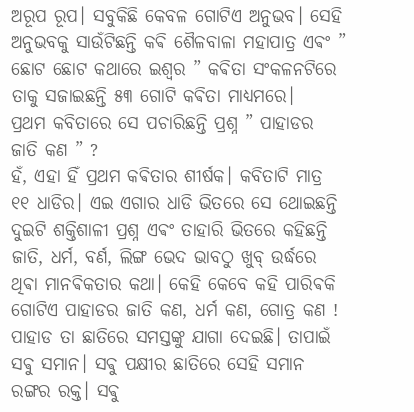ଅରୂପ ରୂପ। ସବୁକିଛି କେବଳ ଗୋଟିଏ ଅନୁଭବ। ସେହି ଅନୁଭବକୁ ସାଉଁଟିଛନ୍ତି କଵି ଶୈଳବାଳା ମହାପାତ୍ର ଏଵଂ ” ଛୋଟ ଛୋଟ କଥାରେ ଇଶ୍ବର ” କଵିତା ସଂକଳନଟିରେ ତାକୁ ସଜାଇଛନ୍ତି ୫୩ ଗୋଟି କଵିତା ମାଧ୍ୟମରେ।
ପ୍ରଥମ କବିତାରେ ସେ ପଚାରିଛନ୍ତି ପ୍ରଶ୍ନ ” ପାହାଡର ଜାତି କଣ ” ?
ହଁ, ଏହା ହିଁ ପ୍ରଥମ କଵିତାର ଶୀର୍ଷକ। କବିତାଟି ମାତ୍ର ୧୧ ଧାଡିର। ଏଇ ଏଗାର ଧାଡି ଭିତରେ ସେ ଥୋଇଛନ୍ତି ଦୁଇଟି ଶକ୍ତିଶାଳୀ ପ୍ରଶ୍ନ ଏଵଂ ତାହାରି ଭିତରେ କହିଛନ୍ତି ଜାତି, ଧର୍ମ, ବର୍ଣ, ଲିଙ୍ଗ ଭେଦ ଭାବଠୁ ଖୁବ୍ ଉର୍ଦ୍ଧରେ ଥିଵା ମାନଵିକତାର କଥା। କେହି କେବେ କହି ପାରିଵକି ଗୋଟିଏ ପାହାଡର ଜାତି କଣ, ଧର୍ମ କଣ, ଗୋତ୍ର କଣ !
ପାହାଡ ତା ଛାତିରେ ସମସ୍ତଙ୍କୁ ଯାଗା ଦେଇଛି। ତାପାଇଁ ସଵୁ ସମାନ। ସଵୁ ପକ୍ଷୀର ଛାତିରେ ସେହି ସମାନ ରଙ୍ଗର ରକ୍ତ। ସଵୁ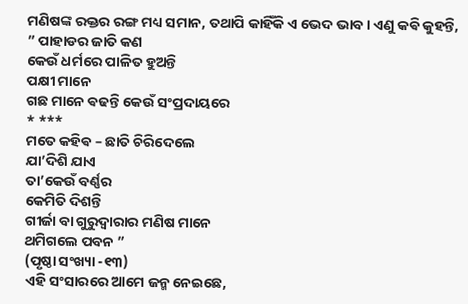ମଣିଷଙ୍କ ରକ୍ତର ରଙ୍ଗ ମଧ୍ୟ ସମାନ, ତଥାପି କାହିଁକି ଏ ଭେଦ ଭାବ। ଏଣୁ କଵି କୁହନ୍ତି,
” ପାହାଡର ଜାତି କଣ
କେଉଁ ଧର୍ମରେ ପାଳିତ ହୁଅନ୍ତି
ପକ୍ଷୀ ମାନେ
ଗଛ ମାନେ ଵଢନ୍ତି କେଉଁ ସଂପ୍ରଦାୟରେ
* ***
ମତେ କହିଵ – ଛାତି ଚିରିଦେଲେ
ଯା’ଦିଶି ଯାଏ
ତା’କେଉଁ ବର୍ଣ୍ଣର
କେମିତି ଦିଶନ୍ତି
ଗୀର୍ଜା ବା ଗୁରୁଦ୍ୱାରାର ମଣିଷ ମାନେ
ଥମିଗଲେ ପବନ ”
(ପୃଷ୍ଠା ସଂଖ୍ୟା -୧୩)
ଏହି ସଂସାରରେ ଆମେ ଜନ୍ମ ନେଇଛେ,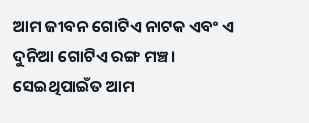ଆମ ଜୀବନ ଗୋଟିଏ ନାଟକ ଏବଂ ଏ ଦୁନିଆ ଗୋଟିଏ ରଙ୍ଗ ମଞ୍ଚ। ସେଇଥିପାଇଁତ ଆମ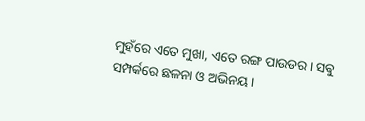ମୁହଁରେ ଏତେ ମୁଖା, ଏତେ ରଙ୍ଗ ପାଉଡର। ସଵୁ ସମ୍ପର୍କରେ ଛଳନା ଓ ଅଭିନୟ।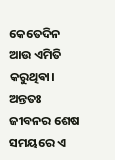କେତେଦିନ ଆଉ ଏମିତି କରୁଥିଵା। ଅନ୍ତତଃ ଜୀବନର ଶେଷ ସମୟରେ ଏ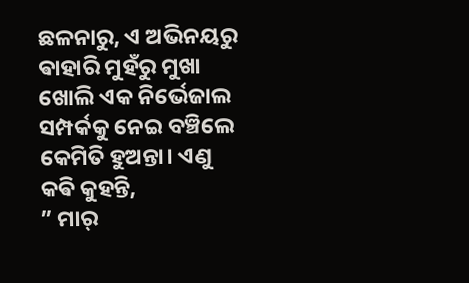ଛଳନାରୁ, ଏ ଅଭିନୟରୁ ଵାହାରି ମୁହଁରୁ ମୁଖା ଖୋଲି ଏକ ନିର୍ଭେଜାଲ ସମ୍ପର୍କକୁ ନେଇ ବଞ୍ଚିଲେ କେମିତି ହୁଅନ୍ତା। ଏଣୁ କଵି କୁହନ୍ତି,
” ମାର୍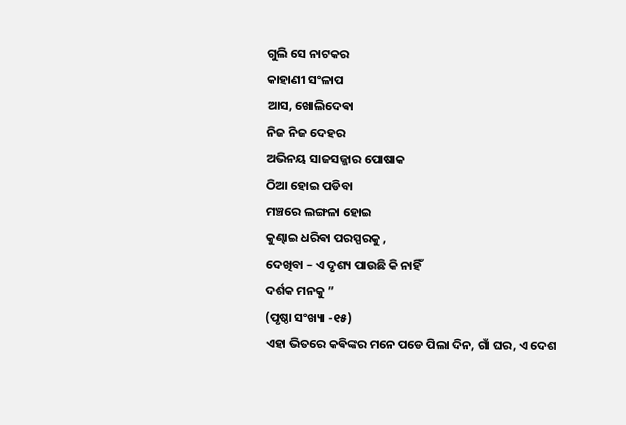ଗୁଲି ସେ ନାଟକର
କାହାଣୀ ସଂଳାପ
ଆସ, ଖୋଲିଦେଵା
ନିଜ ନିଜ ଦେହର
ଅଭିନୟ ସାଜସଜ୍ଜାର ପୋଷାକ
ଠିଆ ହୋଇ ପଡିବା
ମଞ୍ଚରେ ଲଙ୍ଗଳା ହୋଇ
କୁଣ୍ଢାଇ ଧରିଵା ପରସ୍ପରକୁ ,
ଦେଖିବା – ଏ ଦୃଶ୍ୟ ପାଉଛି କି ନାହିଁ
ଦର୍ଶକ ମନକୁ ”
(ପୃଷ୍ଠା ସଂଖ୍ୟା -୧୫)
ଏହା ଭିତରେ କଵିଙ୍କର ମନେ ପଡେ ପିଲା ଦିନ, ଗାଁ ଘର, ଏ ଦେଶ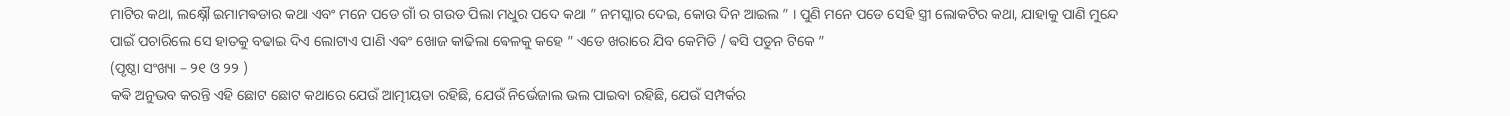ମାଟିର କଥା, ଲକ୍ଷ୍ନୌ ଇମାମଵଡାର କଥା ଏବଂ ମନେ ପଡେ ଗାଁ ର ଗଉଡ ପିଲା ମଧୁର ପଦେ କଥା ” ନମସ୍କାର ଦେଇ, କୋଉ ଦିନ ଆଇଲ ” । ପୁଣି ମନେ ପଡେ ସେହି ସ୍ତ୍ରୀ ଲୋକଟିର କଥା, ଯାହାକୁ ପାଣି ମୁନ୍ଦେ ପାଇଁ ପଚାରିଲେ ସେ ହାତକୁ ବଢାଇ ଦିଏ ଲୋଟାଏ ପାଣି ଏଵଂ ଖୋଜ କାଢିଲା ଵେଳକୁ କହେ ” ଏଡେ ଖରାରେ ଯିବ କେମିତି / ଵସି ପଡୁନ ଟିକେ ”
(ପୃଷ୍ଠା ସଂଖ୍ୟା – ୨୧ ଓ ୨୨ )
କଵି ଅନୁଭବ କରନ୍ତି ଏହି ଛୋଟ ଛୋଟ କଥାରେ ଯେଉଁ ଆତ୍ମୀୟତା ରହିଛି, ଯେଉଁ ନିର୍ଭେଜାଲ ଭଲ ପାଇବା ରହିଛି, ଯେଉଁ ସମ୍ପର୍କର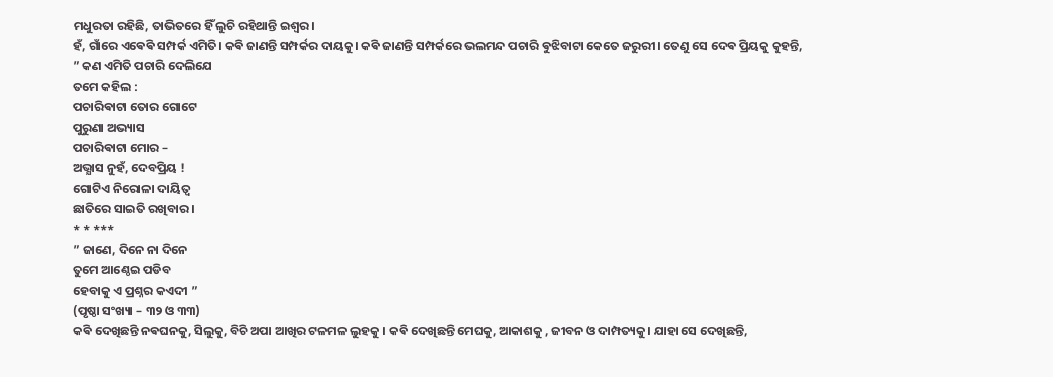ମଧୁରତା ରହିଛି, ତାଭିତରେ ହିଁ ଲୁଚି ରହିଥାନ୍ତି ଇଶ୍ଵର।
ହଁ, ଗାଁରେ ଏଵେଵି ସମ୍ପର୍କ ଏମିତି। କଵି ଜାଣନ୍ତି ସମ୍ପର୍କର ଦାୟକୁ। କଵି ଜାଣନ୍ତି ସମ୍ପର୍କରେ ଭଲମନ୍ଦ ପଚାରି ଵୁଝିବାଟା କେତେ ଜରୁରୀ। ତେଣୁ ସେ ଦେଵ ପ୍ରିୟକୁ କୁହନ୍ତି,
” କଣ ଏମିତି ପଚାରି ଦେଲିଯେ
ତମେ କହିଲ :
ପଚାରିଵାଟା ତୋର ଗୋଟେ
ପୁରୁଣା ଅଭ୍ୟାସ
ପଚାରିଵାଟା ମୋର –
ଅଭ୍ଯାସ ନୁହଁ, ଦେବପ୍ରିୟ !
ଗୋଟିଏ ନିରୋଳା ଦାୟିତ୍ବ
ଛାତିରେ ସାଇତି ରଖିବାର ।
* * ***
” ଜାଣେ, ଦିନେ ନା ଦିନେ
ତୁମେ ଆଣ୍ଠେଇ ପଡିବ
ହେବାକୁ ଏ ପ୍ରଶ୍ନର କଏଦୀ ”
(ପୃଷ୍ଠା ସଂଖ୍ୟା – ୩୨ ଓ ୩୩)
କଵି ଦେଖିଛନ୍ତି ନଵଘନକୁ, ସିଲୁକୁ, ବିଚି ଅପା ଆଖିର ଟଳମଳ ଲୁହକୁ । କଵି ଦେଖିଛନ୍ତି ମେଘକୁ, ଆକାଶକୁ , ଜୀବନ ଓ ଦାମ୍ପତ୍ୟକୁ। ଯାହା ସେ ଦେଖିଛନ୍ତି,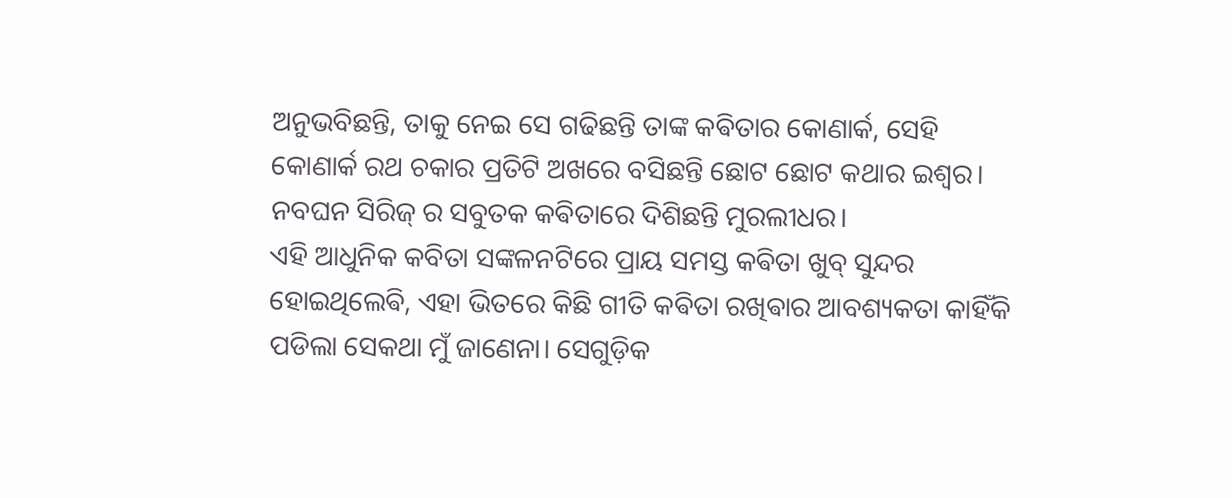ଅନୁଭବିଛନ୍ତି, ତାକୁ ନେଇ ସେ ଗଢିଛନ୍ତି ତାଙ୍କ କଵିତାର କୋଣାର୍କ, ସେହି କୋଣାର୍କ ରଥ ଚକାର ପ୍ରତିଟି ଅଖରେ ବସିଛନ୍ତି ଛୋଟ ଛୋଟ କଥାର ଇଶ୍ବର। ନବଘନ ସିରିଜ୍ ର ସବୁତକ କଵିତାରେ ଦିଶିଛନ୍ତି ମୁରଲୀଧର।
ଏହି ଆଧୁନିକ କବିତା ସଙ୍କଳନଟିରେ ପ୍ରାୟ ସମସ୍ତ କଵିତା ଖୁବ୍ ସୁନ୍ଦର ହୋଇଥିଲେଵି, ଏହା ଭିତରେ କିଛି ଗୀତି କଵିତା ରଖିଵାର ଆବଶ୍ୟକତା କାହିଁକି ପଡିଲା ସେକଥା ମୁଁ ଜାଣେନା। ସେଗୁଡ଼ିକ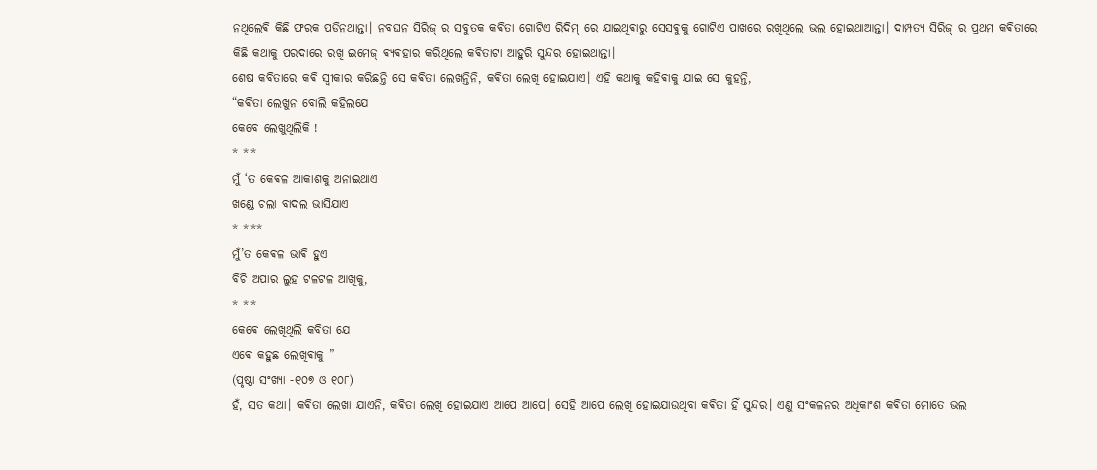ନଥିଲେଵି କିଛି ଫରକ ପଡିନଥାନ୍ତା। ନବଘନ ସିରିଜ୍ ର ସବୁତକ କଵିତା ଗୋଟିଏ ରିଦିମ୍ ରେ ଯାଇଥିଵାରୁ ସେସଵୁକୁ ଗୋଟିଏ ପାଖରେ ରଖିଥିଲେ ଭଲ ହୋଇଥାଆନ୍ତା। ଦାମ୍ପତ୍ୟ ସିରିଜ୍ ର ପ୍ରଥମ କଵିତାରେ କିଛି କଥାକୁ ପରଦାରେ ରଖି ଇମେଜ୍ ଵ୍ୟଵହାର କରିଥିଲେ କଵିତାଟା ଆହୁରି ସୁନ୍ଦର ହୋଇଥାନ୍ତା।
ଶେଷ କବିତାରେ କଵି ସ୍ଵୀକାର କରିଛନ୍ତି ସେ କଵିତା ଲେଖନ୍ତିନି, କଵିତା ଲେଖି ହୋଇଯାଏ। ଏହି କଥାକୁ କହିଵାକୁ ଯାଇ ସେ କୁହନ୍ତି,
“କଵିତା ଲେଖୁନ ବୋଲି କହିଲଯେ
କେବେ ଲେଖୁଥିଲିକି !
* **
ମୁଁ ‘ତ କେଵଳ ଆକାଶକୁ ଅନାଇଥାଏ
ଖଣ୍ଡେ ଚଲା ବାଦଲ ଭାସିଯାଏ
* ***
ମୁଁ’ତ କେଵଳ ଭାଵି ହୁଏ
ବିଚି ଅପାର ଲୁହ ଟଳଟଳ ଆଖିକୁ,
* **
କେଵେ ଲେଖିଥିଲି କବିତା ଯେ
ଏଵେ କହୁଛ ଲେଖିଵାକୁ ”
(ପୃଷ୍ଠା ସଂଖ୍ୟା -୧୦୭ ଓ ୧୦୮)
ହଁ, ସତ କଥା। କଵିତା ଲେଖା ଯାଏନି, କଵିତା ଲେଖି ହୋଇଯାଏ ଆପେ ଆପେ। ସେହି ଆପେ ଲେଖି ହୋଇଯାଉଥିବା କଵିତା ହିଁ ସୁନ୍ଦର। ଏଣୁ ସଂକଳନର ଅଧିକାଂଶ କଵିତା ମୋତେ ଭଲ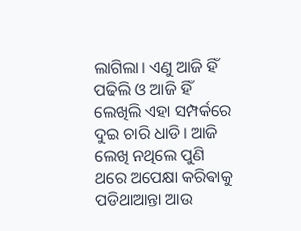ଲାଗିଲା। ଏଣୁ ଆଜି ହିଁ ପଢିଲି ଓ ଆଜି ହିଁ ଲେଖିଲି ଏହା ସମ୍ପର୍କରେ ଦୁଇ ଚାରି ଧାଡି। ଆଜି ଲେଖି ନଥିଲେ ପୁଣି ଥରେ ଅପେକ୍ଷା କରିଵାକୁ ପଡିଥାଆନ୍ତା ଆଉ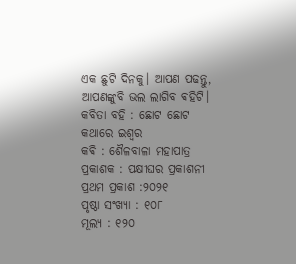ଏକ ଛୁଟି ଦିନକୁ। ଆପଣ ପଢନ୍ତୁ, ଆପଣଙ୍କୁବି ଭଲ ଲାଗିବ ଵହିଟି।
କବିତା ବହି : ଛୋଟ ଛୋଟ
କଥାରେ ଇଶ୍ବର
କଵି : ଶୈଳବାଳା ମହାପାତ୍ର
ପ୍ରକାଶକ : ପକ୍ଷୀଘର ପ୍ରକାଶନୀ
ପ୍ରଥମ ପ୍ରକାଶ :୨୦୨୧
ପୃଷ୍ଠା ସଂଖ୍ୟା : ୧୦୮
ମୂଲ୍ୟ : ୧୨୦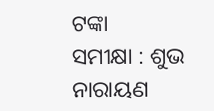ଟଙ୍କା
ସମୀକ୍ଷା : ଶୁଭ ନାରାୟଣ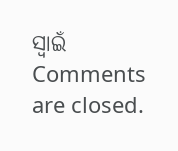ସ୍ୱାଇଁ
Comments are closed.